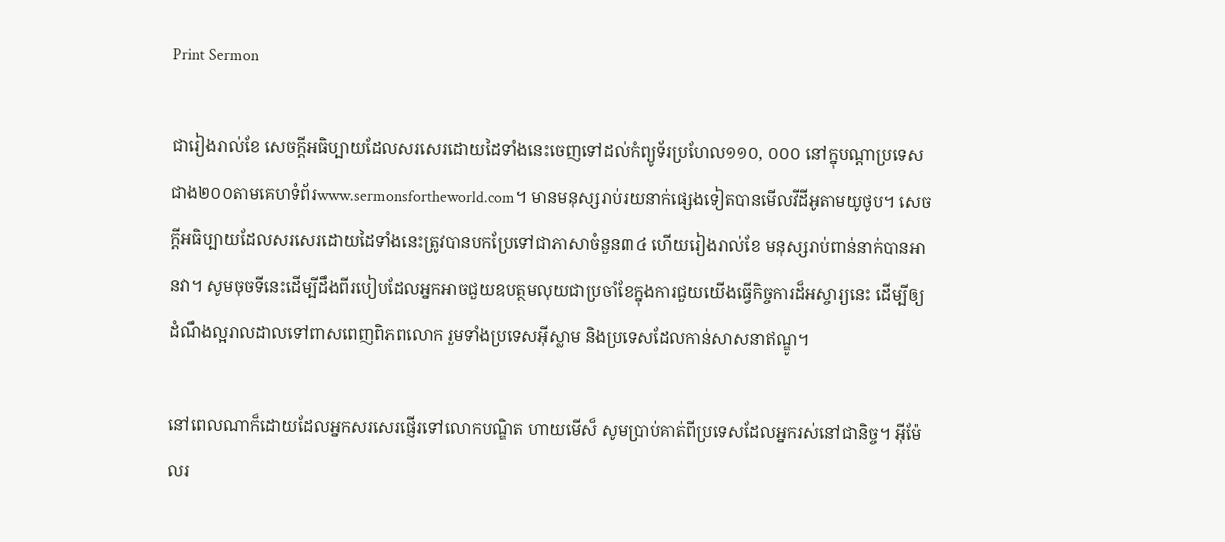Print Sermon

ជារៀងរាល់ខែ សេចក្ដីអធិប្បាយដែលសរសេរដោយដៃទាំងនេះចេញទៅដល់កំព្យូទ័រប្រហែល១១០, ០០០ នៅក្នុបណ្ដាប្រទេសជាង២០០តាមគេហទំព័រwww.sermonsfortheworld.com។ មានមនុស្សរាប់រយនាក់ផ្សេងទៀតបានមើលវីដីអូតាមយូថូប។ សេចក្ដីអធិប្បាយដែលសរសេរដោយដៃទាំងនេះត្រូវបានបកប្រែទៅជាភាសាចំនួន៣៤ ហើយរៀងរាល់ខែ មនុស្សរាប់ពាន់នាក់បានអានវា។ សូមចុចទីនេះដើម្បីដឹងពីរបៀបដែលអ្នកអាចជួយឧបត្ថមលុយជាប្រចាំខែក្នុងការជួយយើងធ្វើកិច្ចការដ៏អស្ចារ្យនេះ ដើម្បីឲ្យដំណឹងល្អរាលដាលទៅពាសពេញពិភពលោក រួមទាំងប្រទេសអ៊ីស្លាម និងប្រទេសដែលកាន់សាសនាឥណ្ឌូ។

នៅពេលណាក៏ដោយដែលអ្នកសរសេរផ្ញើរទៅលោកបណ្ឌិត ហាយមើស៏ សូមប្រាប់គាត់ពីប្រទេសដែលអ្នករស់នៅជានិច្ច។ អ៊ីម៉ែលរ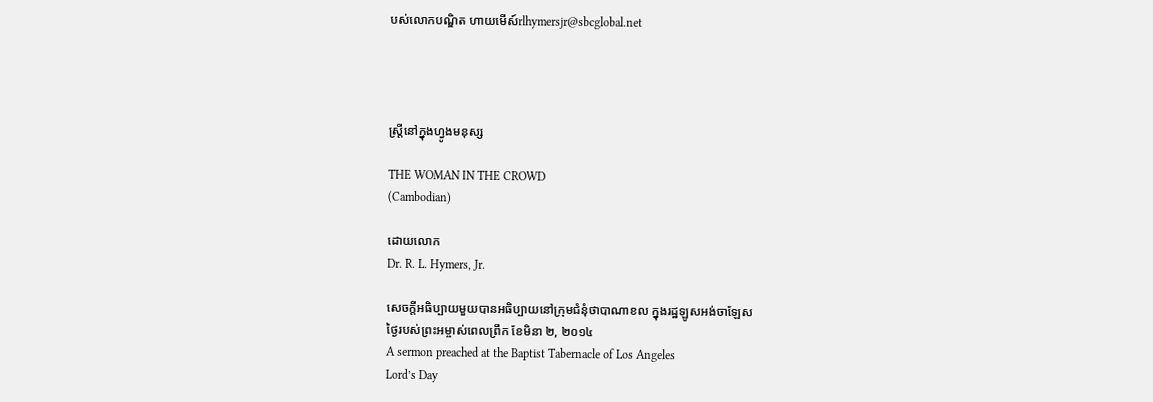បស់លោកបណ្ឌិត ហាយមើស៍rlhymersjr@sbcglobal.net




ស្រ្ដីនៅក្នុងហ្វូងមនុស្ស

THE WOMAN IN THE CROWD
(Cambodian)

ដោយលោក
Dr. R. L. Hymers, Jr.

សេចក្ដីអធិប្បាយមួយបានអធិប្បាយនៅក្រុមជំនុំថាបាណាខល ក្នុងរដ្ឋឡូសអង់ចាឡែស
ថ្ងៃរបស់ព្រះអម្ចាស់ពេលព្រឹក ខែមិនា ២, ២០១៤
A sermon preached at the Baptist Tabernacle of Los Angeles
Lord’s Day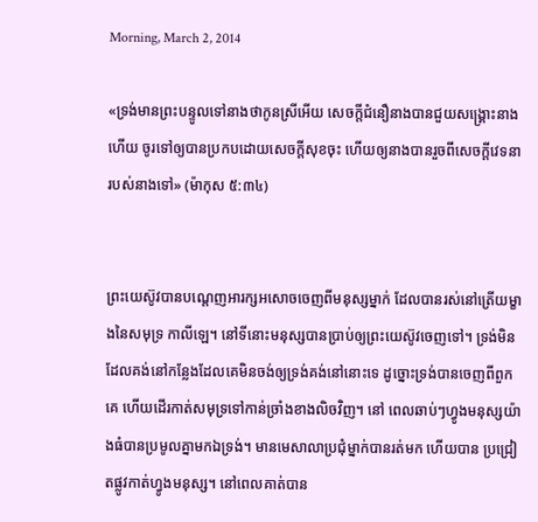Morning, March 2, 2014

«ទ្រង់មានព្រះបន្ទូលទៅនាងថាកូនស្រីអើយ សេចក្តីជំនឿនាងបានជួយសង្គ្រោះនាងហើយ ចូរទៅឲ្យបានប្រកបដោយសេចក្តីសុខចុះ ហើយឲ្យនាងបានរួចពីសេចក្តីវេទនារបស់នាងទៅ» (ម៉ាកុស ៥:៣៤)


ព្រះយេស៊ូវបានបណ្ដេញអារក្សអសោចចេញពីមនុស្សម្នាក់ ដែលបានរស់នៅត្រើយម្ខាងនៃសមុទ្រ កាលីឡេ។ នៅទីនោះមនុស្សបានប្រាប់ឲ្យព្រះយេស៊ូវចេញទៅ។ ទ្រង់មិនដែលគង់នៅកន្លែងដែលគេមិនចង់ឲ្យទ្រង់គង់នៅនោះទេ ដូច្នោះទ្រង់បានចេញពីពួកគេ ហើយដើរកាត់សមុទ្រទៅកាន់ច្រាំងខាងលិចវិញ។ នៅ ពេលឆាប់ៗហ្វូងមនុស្សយ៉ាងធំបានប្រមូលគ្នាមកឯទ្រង់។ មានមេសាលាប្រជុំម្នាក់បានរត់មក ហើយបាន ប្រជ្រៀតផ្លូវកាត់ហ្វូងមនុស្ស។ នៅពេលគាត់បាន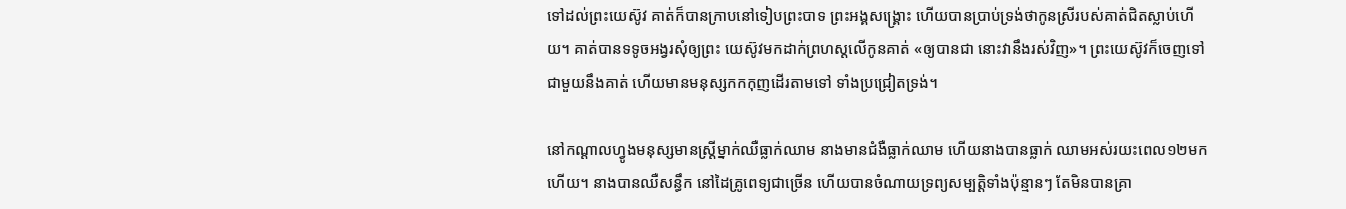ទៅដល់ព្រះយេស៊ូវ គាត់ក៏បានក្រាបនៅទៀបព្រះបាទ ព្រះអង្គសង្រ្គោះ ហើយបានប្រាប់ទ្រង់ថាកូនស្រីរបស់គាត់ជិតស្លាប់ហើយ។ គាត់បានទទូចអង្វរសុំឲ្យព្រះ យេស៊ូវមកដាក់ព្រហស្ដលើកូនគាត់ «ឲ្យបានជា នោះវានឹងរស់វិញ»។ ព្រះយេស៊ូវក៏ចេញទៅជាមួយនឹងគាត់ ហើយមានមនុស្សកកកុញដើរតាមទៅ ទាំងប្រជ្រៀតទ្រង់។

នៅកណ្ដាលហ្វូងមនុស្សមានស្រ្ដីម្នាក់ឈឺធ្លាក់ឈាម នាងមានជំងឺធ្លាក់ឈាម ហើយនាងបានធ្លាក់ ឈាមអស់រយះពេល១២មកហើយ។ នាងបានឈឺសន្ធឹក នៅដៃគ្រូពេទ្យជាច្រើន ហើយបានចំណាយទ្រព្យសម្បត្តិទាំងប៉ុន្មានៗ តែមិនបានគ្រា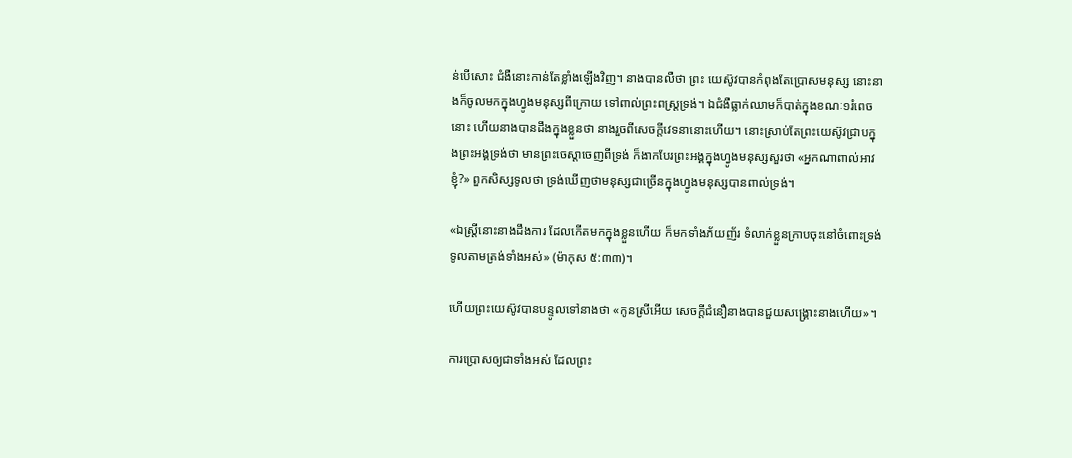ន់បើសោះ ជំងឺនោះកាន់តែខ្លាំងឡើងវិញ។ នាងបានលឺថា ព្រះ យេស៊ូវបានកំពុងតែប្រោសមនុស្ស នោះនាងក៏ចូលមកក្នុងហ្វូងមនុស្សពីក្រោយ ទៅពាល់ព្រះពស្ត្រទ្រង់។ ឯជំងឺធ្លាក់ឈាមក៏បាត់ក្នុងខណៈ១រំពេចនោះ ហើយនាងបានដឹងក្នុងខ្លួនថា នាងរួចពីសេចក្តីវេទនានោះហើយ។ នោះស្រាប់តែព្រះយេស៊ូវជ្រាបក្នុងព្រះអង្គទ្រង់ថា មានព្រះចេស្តាចេញពីទ្រង់ ក៏ងាកបែរព្រះអង្គក្នុងហ្វូងមនុស្សសួរថា «អ្នកណាពាល់អាវខ្ញុំ?» ពួកសិស្សទូលថា ទ្រង់ឃើញថាមនុស្សជាច្រើនក្នុងហ្វូងមនុស្សបានពាល់ទ្រង់។

«ឯស្ត្រីនោះនាងដឹងការ ដែលកើតមកក្នុងខ្លួនហើយ ក៏មកទាំងភ័យញ័រ ទំលាក់ខ្លួនក្រាបចុះនៅចំពោះទ្រង់ ទូលតាមត្រង់ទាំងអស់» (ម៉ាកុស ៥:៣៣)។

ហើយព្រះយេស៊ូវបានបន្ទូលទៅនាងថា «កូនស្រីអើយ សេចក្តីជំនឿនាងបានជួយសង្គ្រោះនាងហើយ»។

ការប្រោសឲ្យជាទាំងអស់ ដែលព្រះ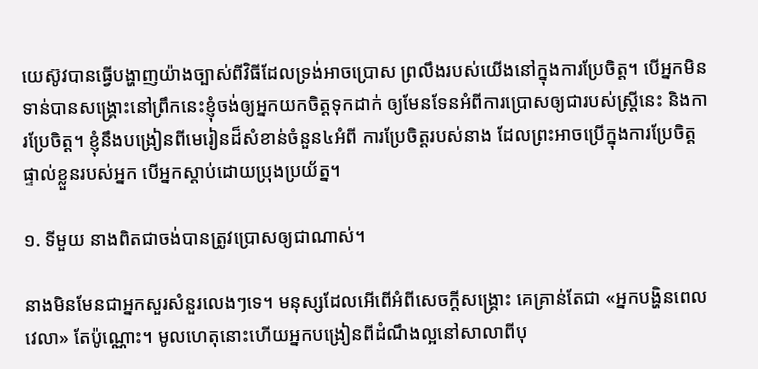យេស៊ូវបានធ្វើបង្ហាញយ៉ាងច្បាស់ពីវិធីដែលទ្រង់អាចប្រោស ព្រលឹងរបស់យើងនៅក្នុងការប្រែចិត្ដ។ បើអ្នកមិនទាន់បានសង្រ្គោះនៅព្រឹកនេះខ្ញុំចង់ឲ្យអ្នកយកចិត្ដទុកដាក់ ឲ្យមែនទែនអំពីការប្រោសឲ្យជារបស់ស្រ្ដីនេះ និងការប្រែចិត្ដ។ ខ្ញុំនឹងបង្រៀនពីមេរៀនដ៏សំខាន់ចំនួន៤អំពី ការប្រែចិត្ដរបស់នាង ដែលព្រះអាចប្រើក្នុងការប្រែចិត្ដផ្ទាល់ខ្លួនរបស់អ្នក បើអ្នកស្ដាប់ដោយប្រុងប្រយ័ត្ន។

១. ទីមួយ នាងពិតជាចង់បានត្រូវប្រោសឲ្យជាណាស់។

នាងមិនមែនជាអ្នកសួរសំនួរលេងៗទេ។ មនុស្សដែលអើពើអំពីសេចក្ដីសង្រ្គោះ គេគ្រាន់តែជា «អ្នកបង្ហិនពេលវេលា» តែប៉ូណ្ណោះ។ មូលហេតុនោះហើយអ្នកបង្រៀនពីដំណឹងល្អនៅសាលាពីបុ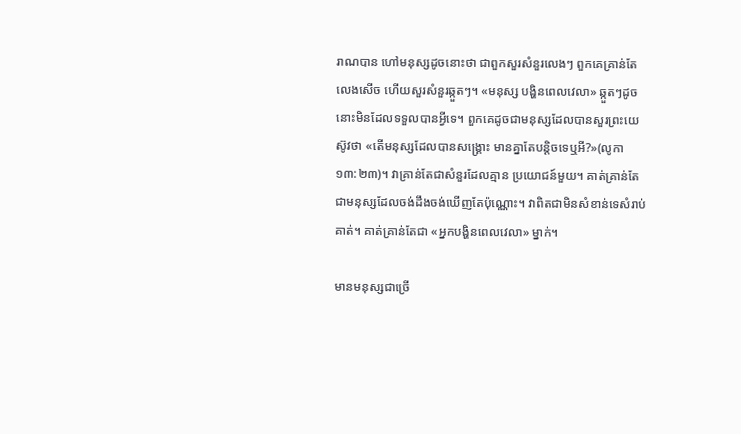រាណបាន ហៅមនុស្សដូចនោះថា ជាពួកសួរសំនួរលេងៗ ពួកគេគ្រាន់តែលេងសើច ហើយសួរសំនួរឆ្កួតៗ។ «មនុស្ស បង្ហិនពេលវេលា» ឆ្កួតៗដូចនោះមិនដែលទទួលបានអ្វីទេ។ ពួកគេដូចជាមនុស្សដែលបានសួរព្រះយេស៊ូវថា «តើមនុស្សដែលបានសង្គ្រោះ មានគ្នាតែបន្តិចទេឬអី?»(លូកា ១៣:២៣)។ វាគ្រាន់តែជាសំនួរដែលគ្មាន ប្រយោជន៍មួយ។ គាត់គ្រាន់តែជាមនុស្សដែលចង់ដឹងចង់ឃើញតែប៉ុណ្ណោះ។ វាពិតជាមិនសំខាន់ទេសំរាប់ គាត់។ គាត់គ្រាន់តែជា «អ្នកបង្ហិនពេលវេលា» ម្នាក់។

មានមនុស្សជាច្រើ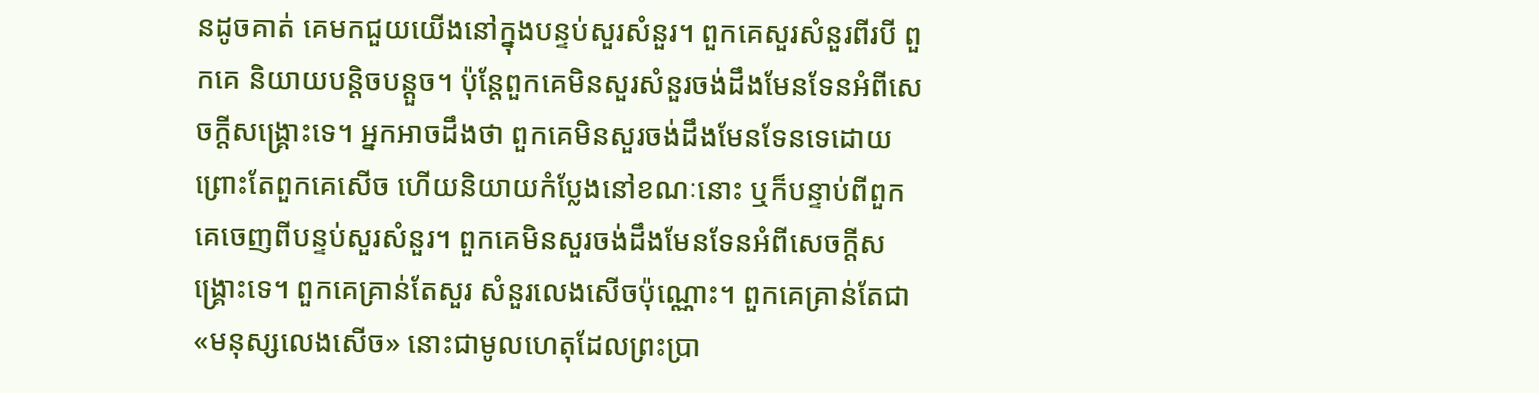នដូចគាត់ គេមកជួយយើងនៅក្នុងបន្ទប់សួរសំនួរ។ ពួកគេសួរសំនួរពីរបី ពួកគេ និយាយបន្ដិចបន្ដួច។ ប៉ុន្ដែពួកគេមិនសួរសំនួរចង់ដឹងមែនទែនអំពីសេចក្ដីសង្រ្គោះទេ។ អ្នកអាចដឹងថា ពួកគេមិនសួរចង់ដឹងមែនទែនទេដោយព្រោះតែពួកគេសើច ហើយនិយាយកំប្លែងនៅខណៈនោះ ឬក៏បន្ទាប់ពីពួកគេចេញពីបន្ទប់សួរសំនួរ។ ពួកគេមិនសួរចង់ដឹងមែនទែនអំពីសេចក្ដីសង្រ្គោះទេ។ ពួកគេគ្រាន់តែសួរ សំនួរលេងសើចប៉ុណ្ណោះ។ ពួកគេគ្រាន់តែជា «មនុស្សលេងសើច» នោះជាមូលហេតុដែលព្រះប្រា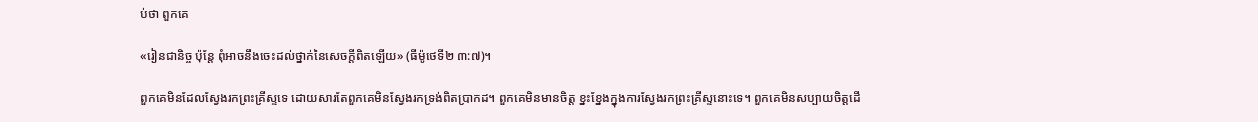ប់ថា ពួកគេ

«រៀនជានិច្ច ប៉ុន្តែ ពុំអាចនឹងចេះដល់ថ្នាក់នៃសេចក្តីពិតឡើយ» (ធីម៉ូថេទី២ ៣:៧)។

ពួកគេមិនដែលស្វែងរកព្រះគ្រីស្ទទេ ដោយសារតែពួកគេមិនស្វែងរកទ្រង់ពិតប្រាកដ។ ពួកគេមិនមានចិត្ដ ខ្នះខ្នែងក្នុងការស្វែងរកព្រះគ្រីស្ទនោះទេ។ ពួកគេមិនសប្បាយចិត្ដដើ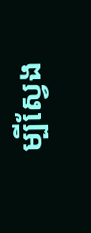ម្បីស្វែង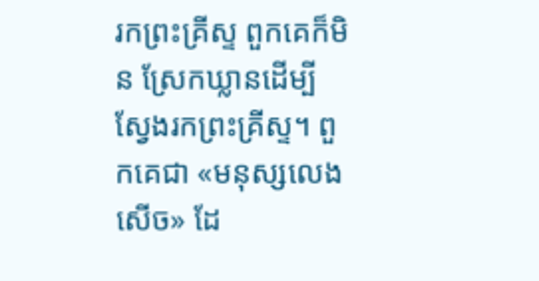រកព្រះគ្រីស្ទ ពួកគេក៏មិន ស្រែកឃ្លានដើម្បីស្វែងរកព្រះគ្រីស្ទ។ ពួកគេជា «មនុស្សលេងសើច» ដែ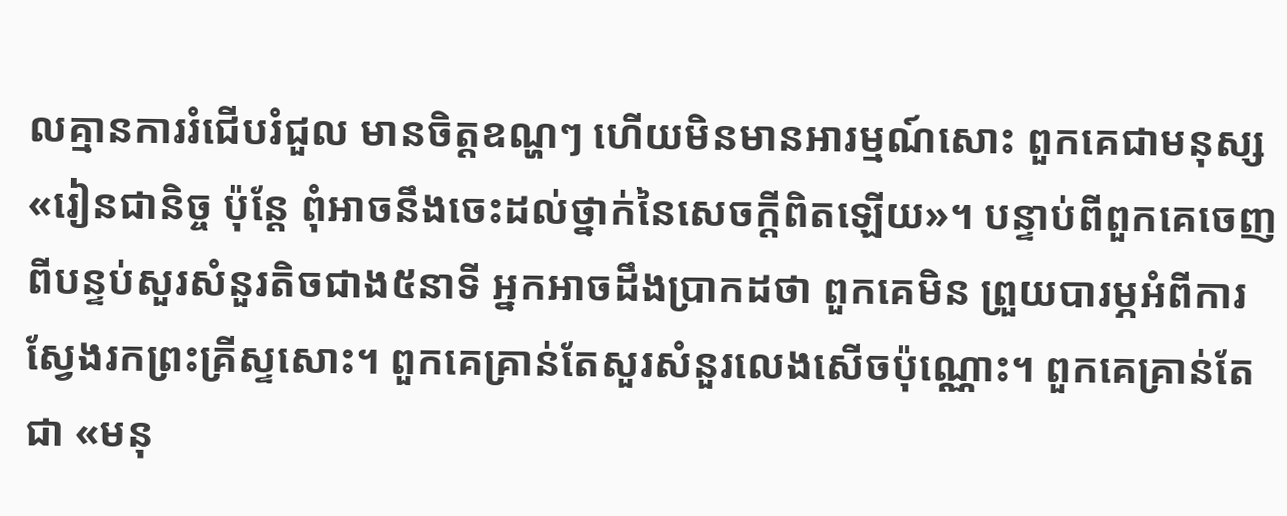លគ្មានការរំជើបរំជួល មានចិត្ដឧណ្ហៗ ហើយមិនមានអារម្មណ៍សោះ ពួកគេជាមនុស្ស «រៀនជានិច្ច ប៉ុន្តែ ពុំអាចនឹងចេះដល់ថ្នាក់នៃសេចក្តីពិតឡើយ»។ បន្ទាប់ពីពួកគេចេញពីបន្ទប់សួរសំនួរតិចជាង៥នាទី អ្នកអាចដឹងប្រាកដថា ពួកគេមិន ព្រួយបារម្ភអំពីការស្វែងរកព្រះគ្រីស្ទសោះ។ ពួកគេគ្រាន់តែសួរសំនួរលេងសើចប៉ុណ្ណោះ។ ពួកគេគ្រាន់តែជា «មនុ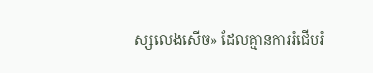ស្សលេងសើច» ដែលគ្មានការរំជើបរំ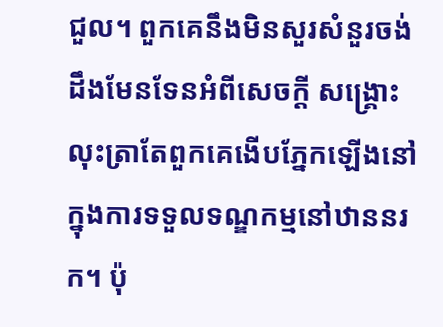ជួល។ ពួកគេនឹងមិនសួរសំនួរចង់ដឹងមែនទែនអំពីសេចក្ដី សង្រ្គោះ លុះត្រាតែពួកគេងើបភ្នែកឡើងនៅក្នុងការទទួលទណ្ឌកម្មនៅឋាននរក។ ប៉ុ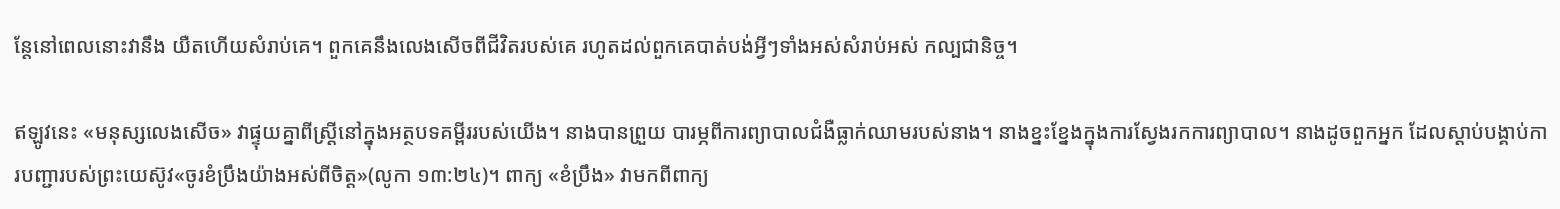ន្ដែនៅពេលនោះវានឹង យឺតហើយសំរាប់គេ។ ពួកគេនឹងលេងសើចពីជីវិតរបស់គេ រហូតដល់ពួកគេបាត់បង់អ្វីៗទាំងអស់សំរាប់អស់ កល្បជានិច្ច។

ឥឡូវនេះ «មនុស្សលេងសើច» វាផ្ទុយគ្នាពីស្រ្ដីនៅក្នុងអត្ថបទគម្ពីររបស់យើង។ នាងបានព្រួយ បារម្ភពីការព្យាបាលជំងឺធ្លាក់ឈាមរបស់នាង។ នាងខ្នះខ្នែងក្នុងការស្វែងរកការព្យាបាល។ នាងដូចពួកអ្នក ដែលស្ដាប់បង្គាប់ការបញ្ជារបស់ព្រះយេស៊ូវ«ចូរខំប្រឹងយ៉ាងអស់ពីចិត្ដ»(លូកា ១៣:២៤)។ ពាក្យ «ខំប្រឹង» វាមកពីពាក្យ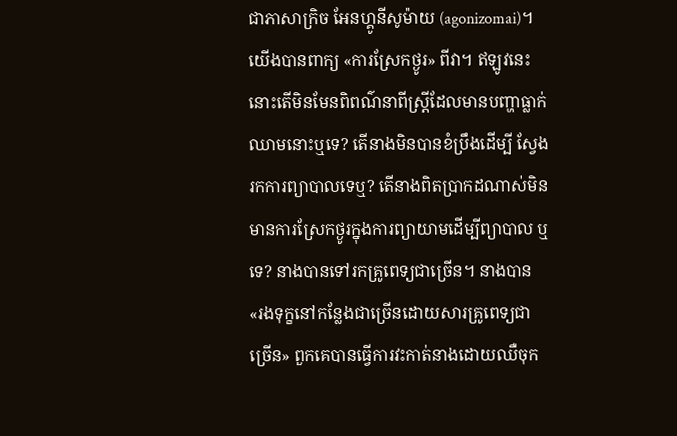ជាភាសាក្រិច អែនហ្គូនីសូម៉ាយ (agonizomai)។ យើងបានពាក្យ «ការស្រែកថ្ងូរ» ពីវា។ ឥឡូវនេះ នោះតើមិនមែនពិពណ៌នាពីស្រ្ដីដែលមានបញ្ហាធ្លាក់ឈាមនោះឬទេ? តើនាងមិនបានខំប្រឹងដើម្បី ស្វែងរកការព្យាបាលទេឬ? តើនាងពិតប្រាកដណាស់មិនមានការស្រែកថ្ងូរក្នុងការព្យាយាមដើម្បីព្យាបាល ឬទេ? នាងបានទៅរកគ្រូពេទ្យជាច្រើន។ នាងបាន «រងទុក្ខនៅកន្លែងជាច្រើនដោយសារគ្រូពេទ្យជាច្រើន» ពួកគេបានធ្វើការវះកាត់នាងដោយឈឺចុក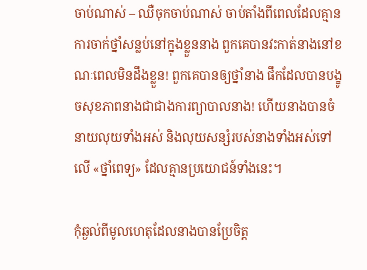ចាប់ណាស់ – ឈឺចុកចាប់ណាស់ ចាប់តាំងពីពេលដែលគ្មានការចាក់ថ្នាំសន្លប់នៅក្នុងខ្លួននាង ពួកគេបានវះកាត់នាងនៅខណៈពេលមិនដឹងខ្លួន! ពួកគេបានឲ្យថ្នាំនាង ផឹកដែលបានបង្ខូចសុខភាពនាងជាជាងការព្យាបាលនាង! ហើយនាងបានចំនាយលុយទាំងអស់ និងលុយសន្សំរបស់នាងទាំងអស់ទៅលើ «ថ្នាំពេទ្យ» ដែលគ្មានប្រយោជន៍ទាំងនេះ។

កុំឆ្ងល់ពីមូលហេតុដែលនាងបានប្រែចិត្ដ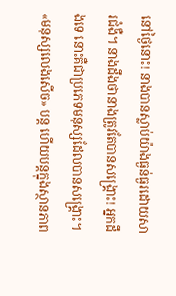នៅថ្ងៃនោះ! នាងបានស្លាប់យ៉ាងធ្ងន់ធ្ងរដោយសារជំងឺ។ នាងដឹងថានាងត្រូវតែបានសង្រ្គោះ! អ្នកដឹងទេ នោះគឺជាប្រភេទមនុស្សដែលបានសង្រ្គោះ។ «មនុស្សលេងសើច» បន្ដ ហើយបន្ដក្នុងស្ថានភាព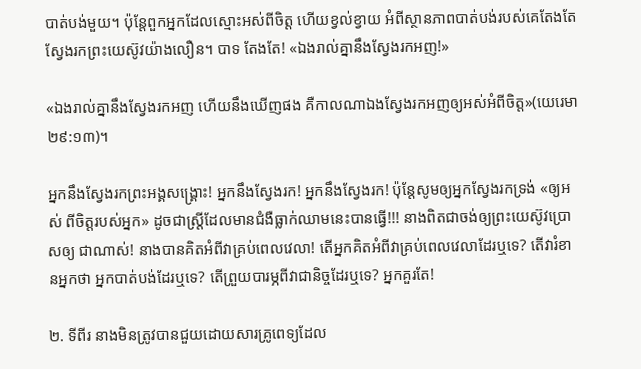បាត់បង់មួយ។ ប៉ុន្ដែពួកអ្នកដែលស្មោះអស់ពីចិត្ដ ហើយខ្វល់ខ្វាយ អំពីស្ថានភាពបាត់បង់របស់គេតែងតែស្វែងរកព្រះយេស៊ូវយ៉ាងលឿន។ បាទ តែងតែ! «ឯងរាល់គ្នានឹងស្វែងរកអញ!»

«ឯងរាល់គ្នានឹងស្វែងរកអញ ហើយនឹងឃើញផង គឺកាលណាឯងស្វែងរកអញឲ្យអស់អំពីចិត្ត»(យេរេមា ២៩:១៣)។

អ្នកនឹងស្វែងរកព្រះអង្គសង្រ្គោះ! អ្នកនឹងស្វែងរក! អ្នកនឹងស្វែងរក! ប៉ុន្ដែសូមឲ្យអ្នកស្វែងរកទ្រង់ «ឲ្យអស់ ពីចិត្ដរបស់អ្នក» ដូចជាស្រ្ដីដែលមានជំងឺធ្លាក់ឈាមនេះបានធ្វើ!!! នាងពិតជាចង់ឲ្យព្រះយេស៊ូវប្រោសឲ្យ ជាណាស់! នាងបានគិតអំពីវាគ្រប់ពេលវេលា! តើអ្នកគិតអំពីវាគ្រប់ពេលវេលាដែរឬទេ? តើវារំខានអ្នកថា អ្នកបាត់បង់ដែរឬទេ? តើព្រួយបារម្ភពីវាជានិច្ចដែរឬទេ? អ្នកគួរតែ!

២. ទីពីរ នាងមិនត្រូវបានជួយដោយសារគ្រូពេទ្យដែល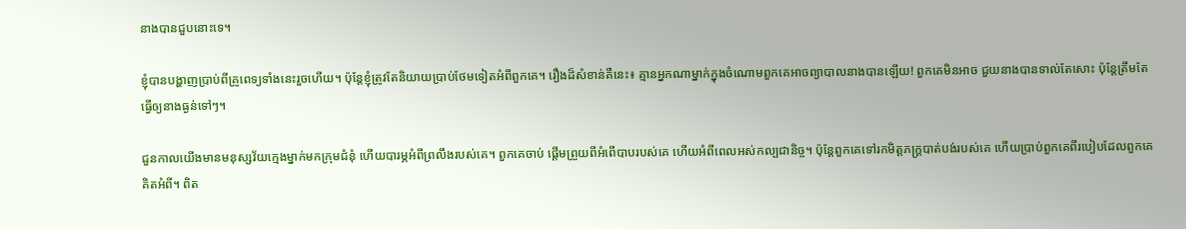នាងបានជួបនោះទេ។

ខ្ញុំបានបង្ហាញប្រាប់ពីគ្រូពេទ្យទាំងនេះរួចហើយ។ ប៉ុន្ដែខ្ញុំត្រូវតែនិយាយប្រាប់ថែមទៀតអំពីពួកគេ។ រឿងដ៏សំខាន់គឺនេះ៖ គ្មានអ្នកណាម្នាក់ក្នុងចំណោមពួកគេអាចព្យាបាលនាងបានឡើយ! ពួកគេមិនអាច ជួយនាងបានទាល់តែសោះ ប៉ុន្ដែត្រឹមតែធ្វើឲ្យនាងធ្ងន់ទៅៗ។

ជួនកាលយើងមានមនុស្សវ័យក្មេងម្នាក់មកក្រុមជំនុំ ហើយបារម្ភអំពីព្រលឹងរបស់គេ។ ពួកគេចាប់ ផ្ដើមព្រួយពីអំពើបាបរបស់គេ ហើយអំពីពេលអស់កល្បជានិច្ច។ ប៉ុន្ដែពួកគេទៅរកមិត្ដភក្រ្ដបាត់បង់របស់គេ ហើយប្រាប់ពួកគេពីរបៀបដែលពួកគេគិតអំពី។ ពិត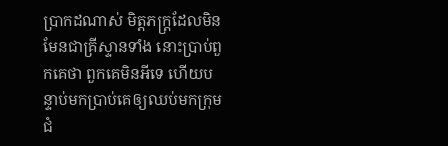ប្រាកដណាស់ មិត្ដភក្រ្ដដែលមិនមែនជាគ្រីស្ទានទាំង នោះប្រាប់ពួកគេថា ពួកគេមិនអីទេ ហើយបន្ទាប់មកប្រាប់គេឲ្យឈប់មកក្រុមជំ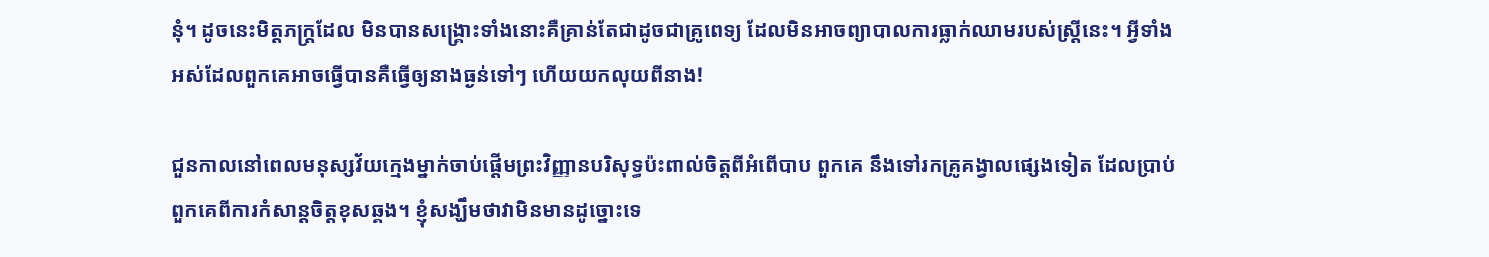នុំ។ ដូចនេះមិត្ដភក្រ្ដដែល មិនបានសង្រ្គោះទាំងនោះគឺគ្រាន់តែជាដូចជាគ្រូពេទ្យ ដែលមិនអាចព្យាបាលការធ្លាក់ឈាមរបស់ស្រ្ដីនេះ។ អ្វីទាំងអស់ដែលពួកគេអាចធ្វើបានគឺធ្វើឲ្យនាងធ្ងន់ទៅៗ ហើយយកលុយពីនាង!

ជួនកាលនៅពេលមនុស្សវ័យក្មេងម្នាក់ចាប់ផ្ដើមព្រះវិញ្ញានបរិសុទ្ធប៉ះពាល់ចិត្ដពីអំពើបាប ពួកគេ នឹងទៅរកគ្រូគង្វាលផ្សេងទៀត ដែលប្រាប់ពួកគេពីការកំសាន្ដចិត្ដខុសឆ្គង។ ខ្ញុំសង្ឃឹមថាវាមិនមានដូច្នោះទេ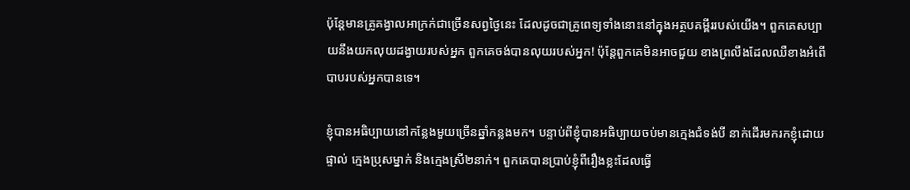ប៉ុន្ដែមានគ្រូគង្វាលអាក្រក់ជាច្រើនសព្វថ្ងៃនេះ ដែលដូចជាគ្រូពេទ្យទាំងនោះនៅក្នុងអត្ថបគម្ពីររបស់យើង។ ពួកគេសប្បាយនឹងយកលុយដង្វាយរបស់អ្នក ពួកគេចង់បានលុយរបស់អ្នក! ប៉ុន្ដែពួកគេមិនអាចជួយ ខាងព្រលឹងដែលឈឺខាងអំពើបាបរបស់អ្នកបានទេ។

ខ្ញុំបានអធិប្បាយនៅកន្លែងមួយច្រើនឆ្នាំកន្លងមក។ បន្ទាប់ពីខ្ញុំបានអធិប្បាយចប់មានក្មេងជំទង់បី នាក់ដើរមករកខ្ញុំដោយផ្ទាល់ ក្មេងប្រុសម្នាក់ និងក្មេងស្រី២នាក់។ ពួកគេបានប្រាប់ខ្ញុំពីរឿងខ្លះដែលធ្វើ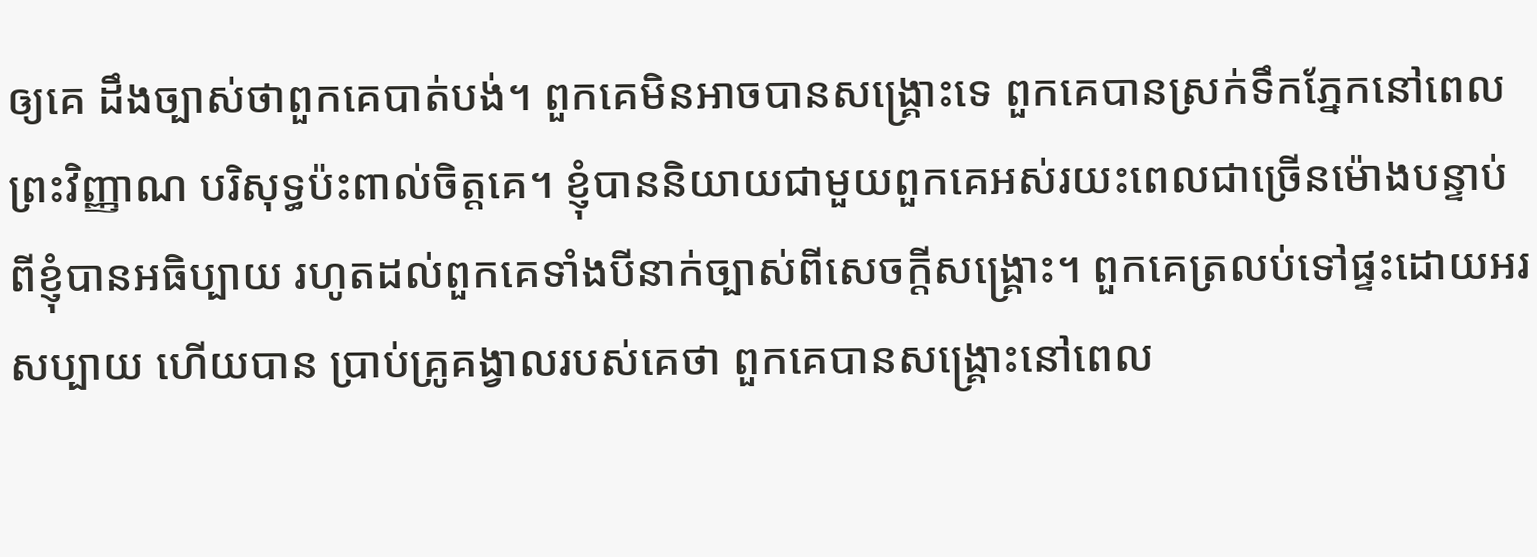ឲ្យគេ ដឹងច្បាស់ថាពួកគេបាត់បង់។ ពួកគេមិនអាចបានសង្រ្គោះទេ ពួកគេបានស្រក់ទឹកភ្នែកនៅពេលព្រះវិញ្ញាណ បរិសុទ្ធប៉ះពាល់ចិត្ដគេ។ ខ្ញុំបាននិយាយជាមួយពួកគេអស់រយះពេលជាច្រើនម៉ោងបន្ទាប់ពីខ្ញុំបានអធិប្បាយ រហូតដល់ពួកគេទាំងបីនាក់ច្បាស់ពីសេចក្ដីសង្រ្គោះ។ ពួកគេត្រលប់ទៅផ្ទះដោយអរសប្បាយ ហើយបាន ប្រាប់គ្រូគង្វាលរបស់គេថា ពួកគេបានសង្រ្គោះនៅពេល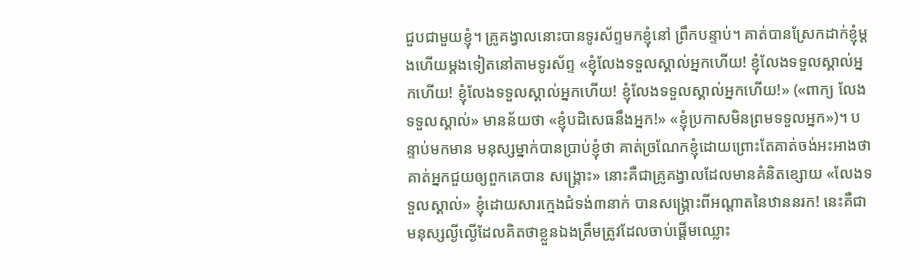ជួបជាមួយខ្ញុំ។ គ្រូគង្វាលនោះបានទូរស័ព្ទមកខ្ញុំនៅ ព្រឹកបន្ទាប់។ គាត់បានស្រែកដាក់ខ្ញុំម្ដងហើយម្ដងទៀតនៅតាមទូរស័ព្ទ «ខ្ញុំលែងទទួលស្គាល់អ្នកហើយ! ខ្ញុំលែងទទួលស្គាល់អ្នកហើយ! ខ្ញុំលែងទទួលស្គាល់អ្នកហើយ! ខ្ញុំលែងទទួលស្គាល់អ្នកហើយ!» («ពាក្យ លែងទទួលស្គាល់» មានន័យថា «ខ្ញុំបដិសេធនឹងអ្នក!» «ខ្ញុំប្រកាសមិនព្រមទទួលអ្នក»)។ បន្ទាប់មកមាន មនុស្សម្នាក់បានប្រាប់ខ្ញុំថា គាត់ច្រណែកខ្ញុំដោយព្រោះតែគាត់ចង់អះអាងថា គាត់អ្នកជួយឲ្យពួកគេបាន សង្រ្គោះ» នោះគឺជាគ្រូគង្វាលដែលមានគំនិតខ្សោយ «លែងទទួលស្គាល់» ខ្ញុំដោយសារក្មេងជំទង់៣នាក់ បានសង្រ្គោះពីអណ្ដាតនៃឋាននរក! នេះគឺជាមនុស្សល្ងីល្ងើដែលគិតថាខ្លួនឯងត្រឹមត្រូវដែលចាប់ផ្ដើមឈ្លោះ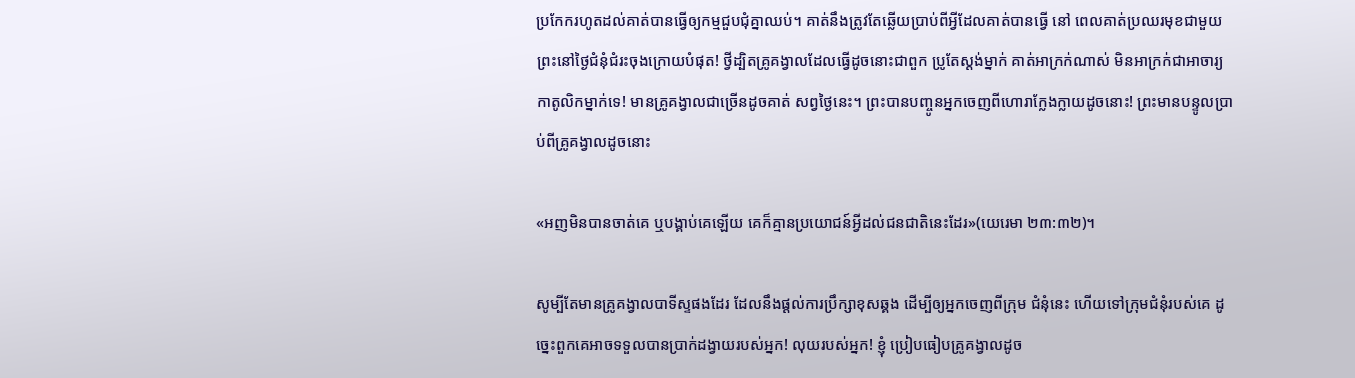ប្រកែករហូតដល់គាត់បានធ្វើឲ្យកម្មជួបជុំគ្នាឈប់។ គាត់នឹងត្រូវតែឆ្លើយប្រាប់ពីអ្វីដែលគាត់បានធ្វើ នៅ ពេលគាត់ប្រឈរមុខជាមួយព្រះនៅថ្ងៃជំនុំជំរះចុងក្រោយបំផុត! ថ្វីដ្បិតគ្រូគង្វាលដែលធ្វើដូចនោះជាពួក ប្រូតែស្ដង់ម្នាក់ គាត់អាក្រក់ណាស់ មិនអាក្រក់ជាអាចារ្យកាតូលិកម្នាក់ទេ! មានគ្រូគង្វាលជាច្រើនដូចគាត់ សព្វថ្ងៃនេះ។ ព្រះបានបញ្ចូនអ្នកចេញពីហោរាក្លែងក្លាយដូចនោះ! ព្រះមានបន្ទូលប្រាប់ពីគ្រូគង្វាលដូចនោះ

«អញមិនបានចាត់គេ ឬបង្គាប់គេឡើយ គេក៏គ្មានប្រយោជន៍អ្វីដល់ជនជាតិនេះដែរ»(យេរេមា ២៣:៣២)។

សូម្បីតែមានគ្រូគង្វាលបាទីស្ទផងដែរ ដែលនឹងផ្ដល់ការប្រឹក្សាខុសឆ្គង ដើម្បីឲ្យអ្នកចេញពីក្រុម ជំនុំនេះ ហើយទៅក្រុមជំនុំរបស់គេ ដូច្នេះពួកគេអាចទទួលបានប្រាក់ដង្វាយរបស់អ្នក! លុយរបស់អ្នក! ខ្ញុំ ប្រៀបធៀបគ្រូគង្វាលដូច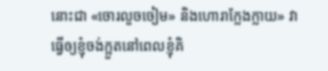នោះជា «ចោរលួចចៀម» និងហោរាក្លែងក្លាយ» វាធ្វើឲ្យខ្ញុំចង់ក្អួតនៅពេលខ្ញុំគិ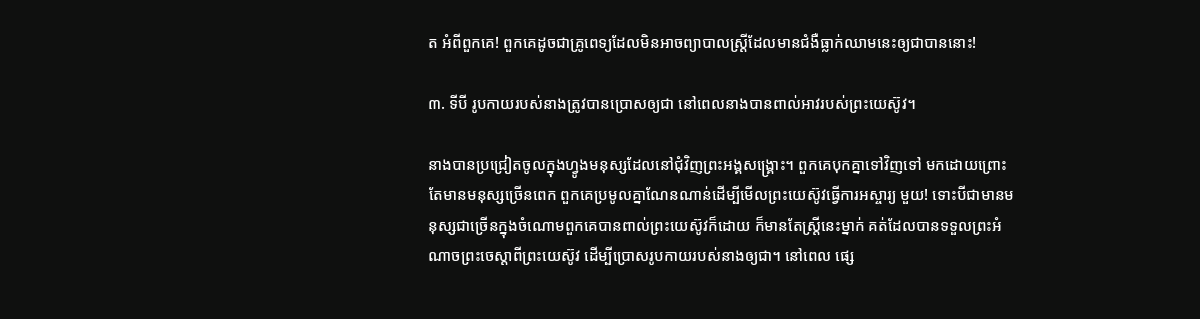ត អំពីពួកគេ! ពួកគេដូចជាគ្រូពេទ្យដែលមិនអាចព្យាបាលស្រ្ដីដែលមានជំងឺធ្លាក់ឈាមនេះឲ្យជាបាននោះ!

៣. ទីបី រូបកាយរបស់នាងត្រូវបានប្រោសឲ្យជា នៅពេលនាងបានពាល់អាវរបស់ព្រះយេស៊ូវ។

នាងបានប្រជ្រៀតចូលក្នុងហ្វូងមនុស្សដែលនៅជុំវិញព្រះអង្គសង្រ្គោះ។ ពួកគេបុកគ្នាទៅវិញទៅ មកដោយព្រោះតែមានមនុស្សច្រើនពេក ពួកគេប្រមូលគ្នាណែនណាន់ដើម្បីមើលព្រះយេស៊ូវធ្វើការអស្ចារ្យ មួយ! ទោះបីជាមានមនុស្សជាច្រើនក្នុងចំណោមពួកគេបានពាល់ព្រះយេស៊ូវក៏ដោយ ក៏មានតែស្រ្ដីនេះម្នាក់ គត់ដែលបានទទួលព្រះអំណាចព្រះចេស្ដាពីព្រះយេស៊ូវ ដើម្បីប្រោសរូបកាយរបស់នាងឲ្យជា។ នៅពេល ផ្សេ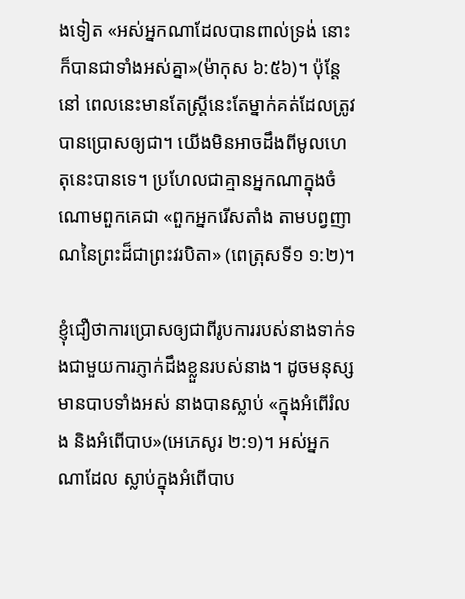ងទៀត «អស់អ្នកណាដែលបានពាល់ទ្រង់ នោះក៏បានជាទាំងអស់គ្នា»(ម៉ាកុស ៦:៥៦)។ ប៉ុន្ដែនៅ ពេលនេះមានតែស្រ្ដីនេះតែម្នាក់គត់ដែលត្រូវបានប្រោសឲ្យជា។ យើងមិនអាចដឹងពីមូលហេតុនេះបានទេ។ ប្រហែលជាគ្មានអ្នកណាក្នុងចំណោមពួកគេជា «ពួកអ្នករើសតាំង តាមបព្វញាណនៃព្រះដ៏ជាព្រះវរបិតា» (ពេត្រុសទី១ ១:២)។

ខ្ញុំជឿថាការប្រោសឲ្យជាពីរូបការរបស់នាងទាក់ទងជាមួយការភ្ញាក់ដឹងខ្លួនរបស់នាង។ ដូចមនុស្ស មានបាបទាំងអស់ នាងបានស្លាប់ «ក្នុងអំពើរំលង និងអំពើបាប»(អេភេសូរ ២:១)។ អស់អ្នកណាដែល ស្លាប់ក្នុងអំពើបាប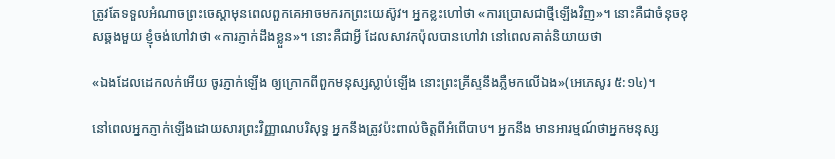ត្រូវតែទទួលអំណាចព្រះចេស្ដាមុនពេលពួកគេអាចមករកព្រះយេស៊ូវ។ អ្នកខ្លះហៅថា «ការប្រោសជាថ្មីឡើងវិញ»។ នោះគឺជាចំនុចខុសឆ្គងមួយ ខ្ញុំចង់ហៅវាថា «ការភ្ញាក់ដឹងខ្លួន»។ នោះគឺជាអ្វី ដែលសាវកប៉ុលបានហៅវា នៅពេលគាត់និយាយថា

«ឯងដែលដេកលក់អើយ ចូរភ្ញាក់ឡើង ឲ្យក្រោកពីពួកមនុស្សស្លាប់ឡើង នោះព្រះគ្រីស្ទនឹងភ្លឺមកលើឯង»(អេភេសូរ ៥:១៤)។

នៅពេលអ្នកភ្ញាក់ឡើងដោយសារព្រះវិញ្ញាណបរិសុទ្ធ អ្នកនឹងត្រូវប៉ះពាល់ចិត្ដពីអំពើបាប។ អ្នកនឹង មានអារម្មណ៍ថាអ្នកមនុស្ស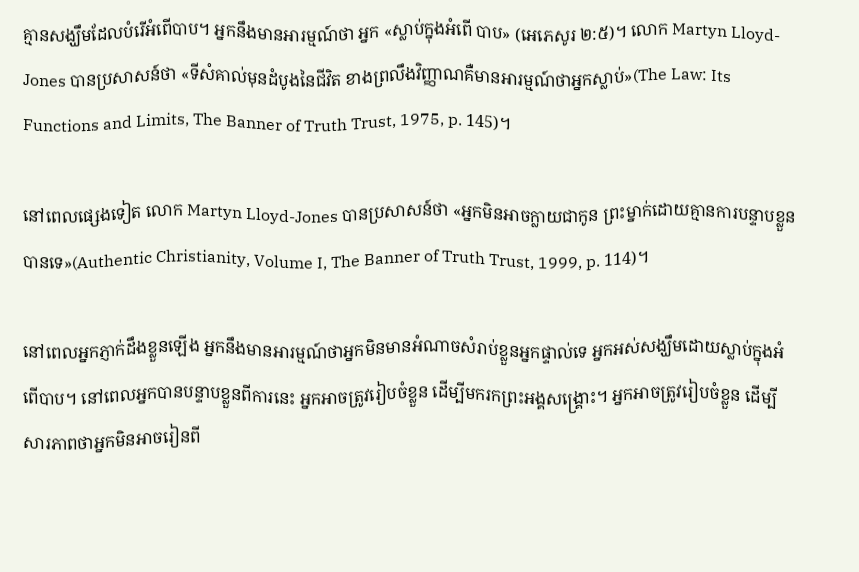គ្មានសង្ឃឹមដែលបំរើអំពើបាប។ អ្នកនឹងមានអារម្មណ៍ថា អ្នក «ស្លាប់ក្នុងអំពើ បាប» (អេភេសូរ ២:៥)។ លោក Martyn Lloyd-Jones បានប្រសាសន៍ថា «ទីសំគាល់មុនដំបូងនៃជីវិត ខាងព្រលឹងវិញ្ញាណគឺមានអារម្មណ៍ថាអ្នកស្លាប់»(The Law: Its Functions and Limits, The Banner of Truth Trust, 1975, p. 145)។

នៅពេលផ្សេងទៀត លោក Martyn Lloyd-Jones បានប្រសាសន៍ថា «អ្នកមិនអាចក្លាយជាកូន ព្រះម្នាក់ដោយគ្មានការបន្ទាបខ្លួនបានទេ»(Authentic Christianity, Volume I, The Banner of Truth Trust, 1999, p. 114)។

នៅពេលអ្នកភ្ញាក់ដឹងខ្លួនឡើង អ្នកនឹងមានអារម្មណ៍ថាអ្នកមិនមានអំណាចសំរាប់ខ្លួនអ្នកផ្ទាល់ទេ អ្នកអស់សង្ឃឹមដោយស្លាប់ក្នុងអំពើបាប។ នៅពេលអ្នកបានបន្ទាបខ្លួនពីការនេះ អ្នកអាចត្រូវរៀបចំខ្លួន ដើម្បីមករកព្រះអង្គសង្រ្គោះ។ អ្នកអាចត្រូវរៀបចំខ្លួន ដើម្បីសារភាពថាអ្នកមិនអាចរៀនពី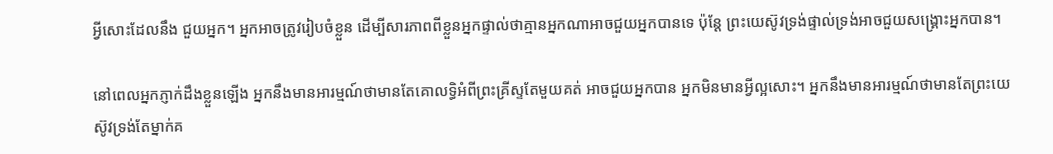អ្វីសោះដែលនឹង ជួយអ្នក។ អ្នកអាចត្រូវរៀបចំខ្លួន ដើម្បីសារភាពពីខ្លួនអ្នកផ្ទាល់ថាគ្មានអ្នកណាអាចជួយអ្នកបានទេ ប៉ុន្ដែ ព្រះយេស៊ូវទ្រង់ផ្ទាល់ទ្រង់អាចជួយសង្រ្គោះអ្នកបាន។

នៅពេលអ្នកភ្ញាក់ដឹងខ្លួនឡើង អ្នកនឹងមានអារម្មណ៍ថាមានតែគោលទ្ធិអំពីព្រះគ្រីស្ទតែមួយគត់ អាចជួយអ្នកបាន អ្នកមិនមានអ្វីល្អសោះ។ អ្នកនឹងមានអារម្មណ៍ថាមានតែព្រះយេស៊ូវទ្រង់តែម្នាក់គ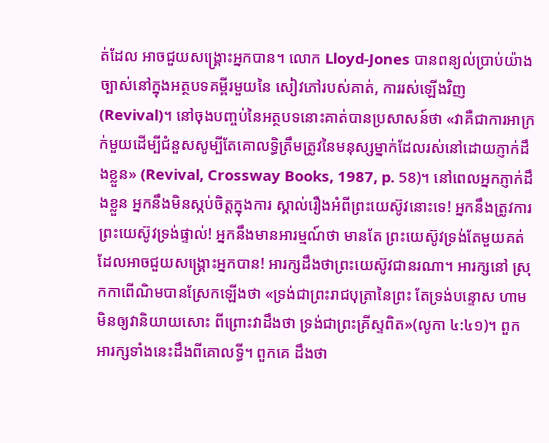ត់ដែល អាចជួយសង្រ្គោះអ្នកបាន។ លោក Lloyd-Jones បានពន្យល់ប្រាប់យ៉ាងច្បាស់នៅក្នុងអត្ថបទគម្ពីរមួយនៃ សៀវភៅរបស់គាត់, ការរស់ឡើងវិញ (Revival)។ នៅចុងបញ្ចប់នៃអត្ថបទនោះគាត់បានប្រសាសន៍ថា «វាគឺជាការអាក្រក់មួយដើម្បីជំនួសសូម្បីតែគោលទ្ធិត្រឹមត្រូវនៃមនុស្សម្នាក់ដែលរស់នៅដោយភ្ញាក់ដឹងខ្លួន» (Revival, Crossway Books, 1987, p. 58)។ នៅពេលអ្នកភ្ញាក់ដឹងខ្លួន អ្នកនឹងមិនស្កប់ចិត្ដក្នុងការ ស្គាល់រឿងអំពីព្រះយេស៊ូវនោះទេ! អ្នកនឹងត្រូវការព្រះយេស៊ូវទ្រង់ផ្ទាល់! អ្នកនឹងមានអារម្មណ៍ថា មានតែ ព្រះយេស៊ូវទ្រង់តែមួយគត់ដែលអាចជួយសង្រ្គោះអ្នកបាន! អារក្សដឹងថាព្រះយេស៊ូវជានរណា។ អារក្សនៅ ស្រុកកាពើណិមបានស្រែកឡើងថា «ទ្រង់ជាព្រះរាជបុត្រានៃព្រះ តែទ្រង់បន្ទោស ហាមមិនឲ្យវានិយាយសោះ ពីព្រោះវាដឹងថា ទ្រង់ជាព្រះគ្រីស្ទពិត»(លូកា ៤:៤១)។ ពួកអារក្សទាំងនេះដឹងពីគោលទ្ធី។ ពួកគេ ដឹងថា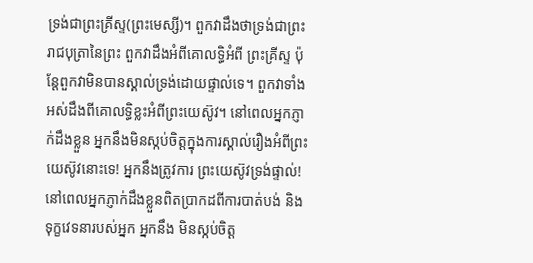ទ្រង់ជាព្រះគ្រីស្ទ(ព្រះមេស្សី)។ ពួកវាដឹងថាទ្រង់ជាព្រះរាជបុត្រានៃព្រះ ពួកវាដឹងអំពីគោលទ្ធិអំពី ព្រះគ្រីស្ទ ប៉ុន្ដែពួកវាមិនបានស្គាល់ទ្រង់ដោយផ្ទាល់ទេ។ ពួកវាទាំងអស់ដឹងពីគោលទ្ធិខ្លះអំពីព្រះយេស៊ូវ។ នៅពេលអ្នកភ្ញាក់ដឹងខ្លួន អ្នកនឹងមិនស្កប់ចិត្ដក្នុងការស្គាល់រឿងអំពីព្រះយេស៊ូវនោះទេ! អ្នកនឹងត្រូវការ ព្រះយេស៊ូវទ្រង់ផ្ទាល់! នៅពេលអ្នកភ្ញាក់ដឹងខ្លួនពិតប្រាកដពីការបាត់បង់ និងទុក្ខវេទនារបស់អ្នក អ្នកនឹង មិនស្កប់ចិត្ដ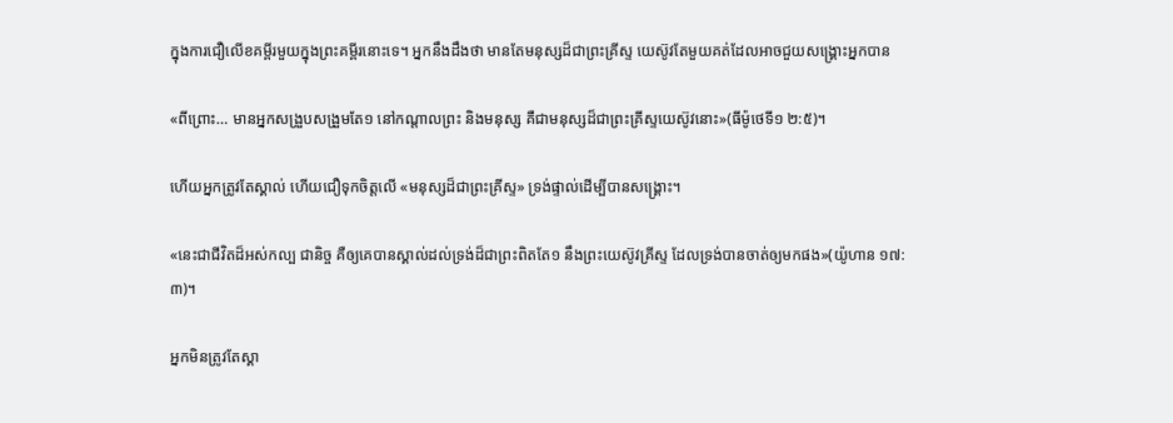ក្នុងការជឿលើខគម្ពីរមួយក្នុងព្រះគម្ពីរនោះទេ។ អ្នកនឹងដឹងថា មានតែមនុស្សដ៏ជាព្រះគ្រីស្ទ យេស៊ូវតែមួយគត់ដែលអាចជួយសង្រ្គោះអ្នកបាន

«ពីព្រោះ... មានអ្នកសង្រួបសង្រួមតែ១ នៅកណ្តាលព្រះ និងមនុស្ស គឺជាមនុស្សដ៏ជាព្រះគ្រីស្ទយេស៊ូវនោះ»(ធីម៉ូថេទី១ ២:៥)។

ហើយអ្នកត្រូវតែស្គាល់ ហើយជឿទុកចិត្ដលើ «មនុស្សដ៏ជាព្រះគ្រីស្ទ» ទ្រង់ផ្ទាល់ដើម្បីបានសង្រ្គោះ។

«នេះជាជីវិតដ៏អស់កល្ប ជានិច្ច គឺឲ្យគេបានស្គាល់ដល់ទ្រង់ដ៏ជាព្រះពិតតែ១ នឹងព្រះយេស៊ូវគ្រីស្ទ ដែលទ្រង់បានចាត់ឲ្យមកផង»(យ៉ូហាន ១៧:៣)។

អ្នកមិនត្រូវតែស្គា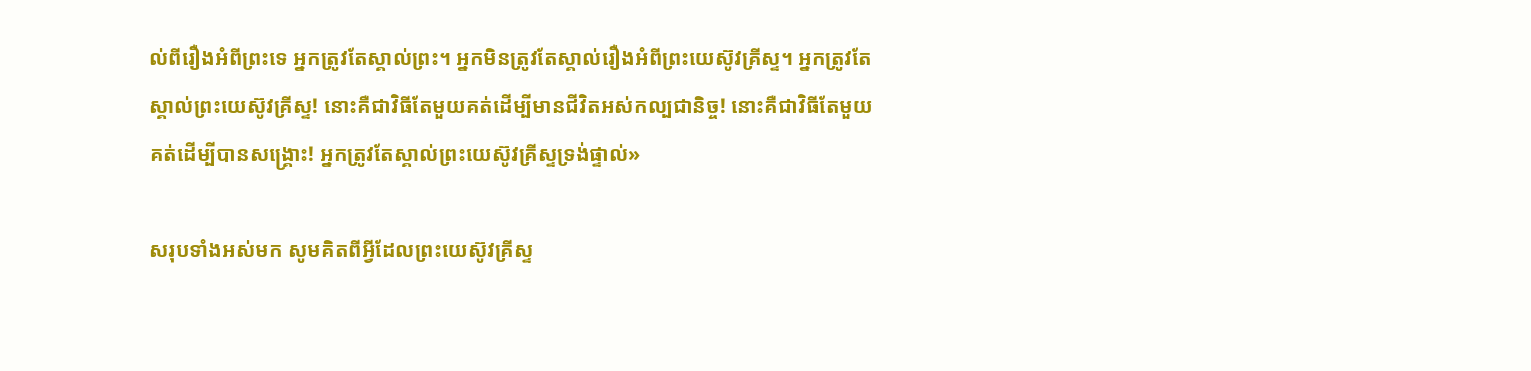ល់ពីរឿងអំពីព្រះទេ អ្នកត្រូវតែស្គាល់ព្រះ។ អ្នកមិនត្រូវតែស្គាល់រឿងអំពីព្រះយេស៊ូវគ្រីស្ទ។ អ្នកត្រូវតែស្គាល់ព្រះយេស៊ូវគ្រីស្ទ! នោះគឺជាវិធីតែមួយគត់ដើម្បីមានជីវិតអស់កល្បជានិច្ច! នោះគឺជាវិធីតែមួយគត់ដើម្បីបានសង្រ្គោះ! អ្នកត្រូវតែស្គាល់ព្រះយេស៊ូវគ្រីស្ទទ្រង់ផ្ទាល់»

សរុបទាំងអស់មក សូមគិតពីអ្វីដែលព្រះយេស៊ូវគ្រីស្ទ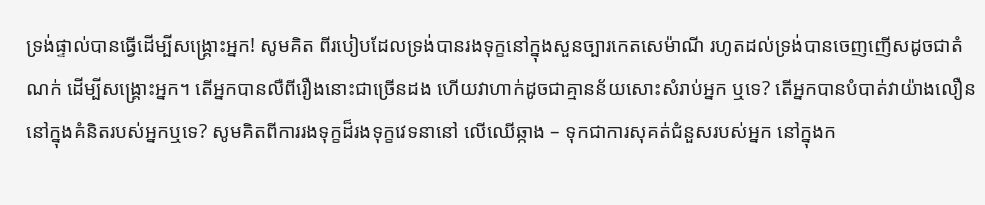ទ្រង់ផ្ទាល់បានធ្វើដើម្បីសង្រ្គោះអ្នក! សូមគិត ពីរបៀបដែលទ្រង់បានរងទុក្ខនៅក្នុងសួនច្បារកេតសេម៉ាណី រហូតដល់ទ្រង់បានចេញញើសដូចជាតំណក់ ដើម្បីសង្រ្គោះអ្នក។ តើអ្នកបានលឺពីរឿងនោះជាច្រើនដង ហើយវាហាក់ដូចជាគ្មានន័យសោះសំរាប់អ្នក ឬទេ? តើអ្នកបានបំបាត់វាយ៉ាងលឿននៅក្នុងគំនិតរបស់អ្នកឬទេ? សូមគិតពីការរងទុក្ខដ៏រងទុក្ខវេទនានៅ លើឈើឆ្កាង – ទុកជាការសុគត់ជំនួសរបស់អ្នក នៅក្នុងក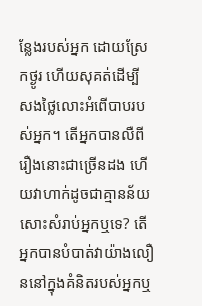ន្លែងរបស់អ្នក ដោយស្រែកថ្ងូរ ហើយសុគត់ដើម្បី សងថ្លៃលោះអំពើបាបរបស់អ្នក។ តើអ្នកបានលឺពីរឿងនោះជាច្រើនដង ហើយវាហាក់ដូចជាគ្មានន័យសោះសំរាប់អ្នកឬទេ? តើអ្នកបានបំបាត់វាយ៉ាងលឿននៅក្នុងគំនិតរបស់អ្នកឬ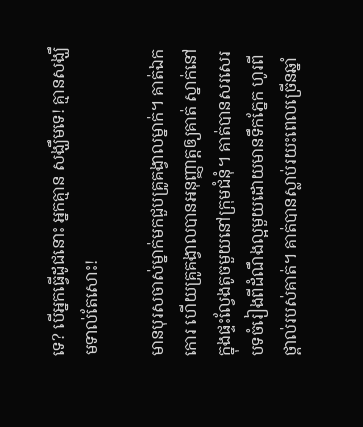ទេ? បើអ្នកធ្វើដូជនោះ អ្នកគ្មាន សង្ឃឹមទេ! គ្មានសង្ឃឹមទាល់តែសោះ!

មានបុរសចាស់ម្នាក់មកជួបគ្រូគង្វាលម្នាក់។ គាត់ឯកកោរ ហើយគ្រូគង្វាលបានអនុញ្ញាត្ដឲ្យគាត់ ស្នាក់នៅក្នុងផ្ទះល្វែងតូចមួយនៅក្រុមជំនុំ។ គាត់បានសរសេរបទចំរៀងពីដំណឹងល្អមួយដោយមានទឹកភ្នែក ហូរពីថ្ពាល់របស់គាត់។ គាត់បានស្លាប់រយះពេលច្រើនឆ្នាំ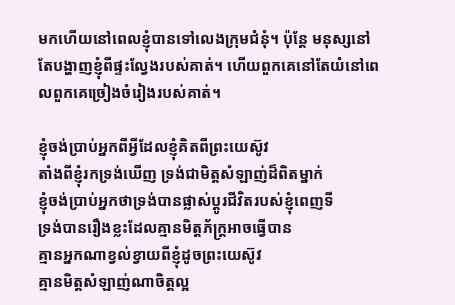មកហើយនៅពេលខ្ញុំបានទៅលេងក្រុមជំនុំ។ ប៉ុន្ដែ មនុស្សនៅតែបង្ហាញខ្ញុំពីផ្ទះល្វែងរបស់គាត់។ ហើយពួកគេនៅតែយំនៅពេលពួកគេច្រៀងចំរៀងរបស់គាត់។

ខ្ញុំចង់ប្រាប់អ្នកពីអ្វីដែលខ្ញុំគិតពីព្រះយេស៊ូវ
តាំងពីខ្ញុំរកទ្រង់ឃើញ ទ្រង់ជាមិត្ដសំឡាញ់ដ៏ពិតម្នាក់
ខ្ញុំចង់ប្រាប់អ្នកថាទ្រង់បានផ្លាស់ប្ដូរជីវិតរបស់ខ្ញុំពេញទី
ទ្រង់បានរឿងខ្លះដែលគ្មានមិត្ដភ័ក្រ្ដអាចធ្វើបាន
គ្មានអ្នកណាខ្វល់ខ្វាយពីខ្ញុំដូចព្រះយេស៊ូវ
គ្មានមិត្ដសំឡាញ់ណាចិត្ដល្អ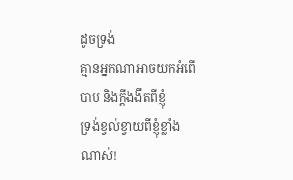ដូចទ្រង់
គ្មានអ្នកណាអាចយកអំពើបាប និងក្ដីងងឹតពីខ្ញុំ
ទ្រង់ខ្វល់ខ្វាយពីខ្ញុំខ្លាំងណាស់!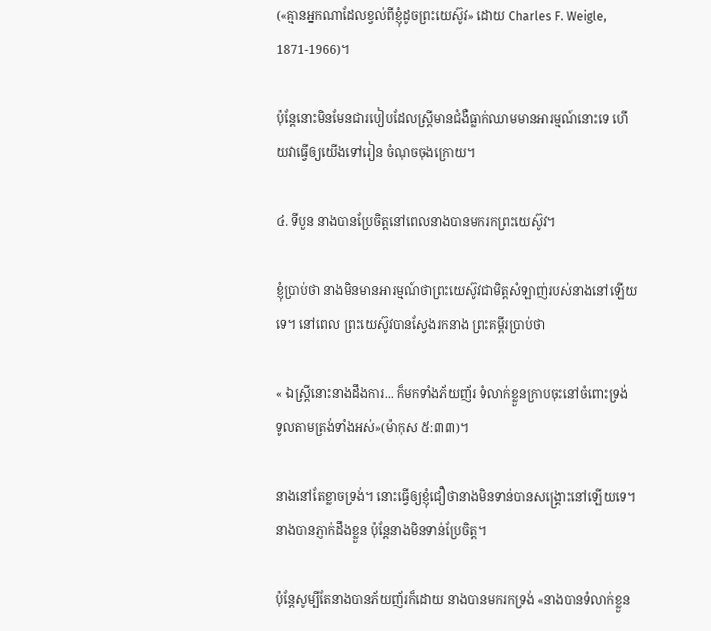(«គ្មានអ្នកណាដែលខ្វល់ពីខ្ញុំដូចព្រះយេស៊ូវ» ដោយ Charles F. Weigle, 1871-1966)។

ប៉ុន្ដែនោះមិនមែនជារបៀបដែលស្រ្ដីមានជំងឺធ្លាក់ឈាមមានអារម្មណ៍នោះទេ ហើយវាធ្វើឲ្យយើងទៅរៀន ចំណុចចុងក្រោយ។

៤. ទីបួន នាងបានប្រែចិត្ដនៅពេលនាងបានមករកព្រះយេស៊ូវ។

ខ្ញុំប្រាប់ថា នាងមិនមានអារម្មណ៍ថាព្រះយេស៊ូវជាមិត្ដសំឡាញ់របស់នាងនៅឡើយទេ។ នៅពេល ព្រះយេស៊ូវបានស្វែងរកនាង ព្រះគម្ពីរប្រាប់ថា

« ឯស្ត្រីនោះនាងដឹងការ... ក៏មកទាំងភ័យញ័រ ទំលាក់ខ្លួនក្រាបចុះនៅចំពោះទ្រង់ ទូលតាមត្រង់ទាំងអស់»(ម៉ាកុស ៥:៣៣)។

នាងនៅតែខ្លាចទ្រង់។ នោះធ្វើឲ្យខ្ញុំជឿថានាងមិនទាន់បានសង្រ្គោះនៅឡើយទេ។ នាងបានភ្ញាក់ដឹងខ្លួន ប៉ុន្ដែនាងមិនទាន់ប្រែចិត្ដ។

ប៉ុន្ដែសូម្បីតែនាងបានភ័យញ័រក៏ដោយ នាងបានមករកទ្រង់ «នាងបានទំលាក់ខ្លួន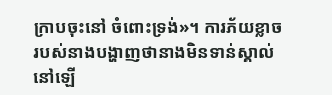ក្រាបចុះនៅ ចំពោះទ្រង់»។ ការភ័យខ្លាចរបស់នាងបង្ហាញថានាងមិនទាន់ស្គាល់នៅឡើ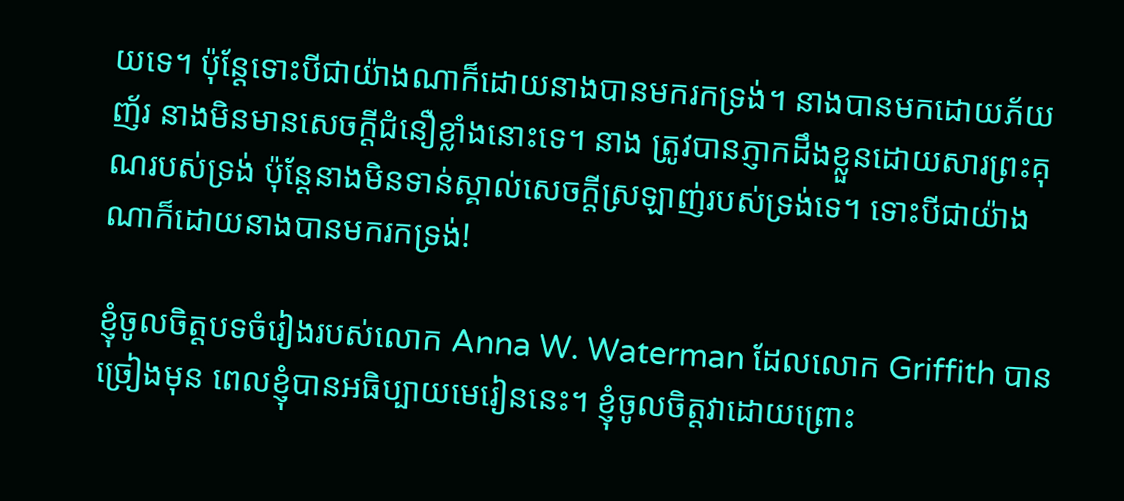យទេ។ ប៉ុន្ដែទោះបីជាយ៉ាងណាក៏ដោយនាងបានមករកទ្រង់។ នាងបានមកដោយភ័យញ័រ នាងមិនមានសេចក្ដីជំនឿខ្លាំងនោះទេ។ នាង ត្រូវបានភ្ញាកដឹងខ្លួនដោយសារព្រះគុណរបស់ទ្រង់ ប៉ុន្ដែនាងមិនទាន់ស្គាល់សេចក្ដីស្រឡាញ់របស់ទ្រង់ទេ។ ទោះបីជាយ៉ាងណាក៏ដោយនាងបានមករកទ្រង់!

ខ្ញុំចូលចិត្ដបទចំរៀងរបស់លោក Anna W. Waterman ដែលលោក Griffith បានច្រៀងមុន ពេលខ្ញុំបានអធិប្បាយមេរៀននេះ។ ខ្ញុំចូលចិត្ដវាដោយព្រោះ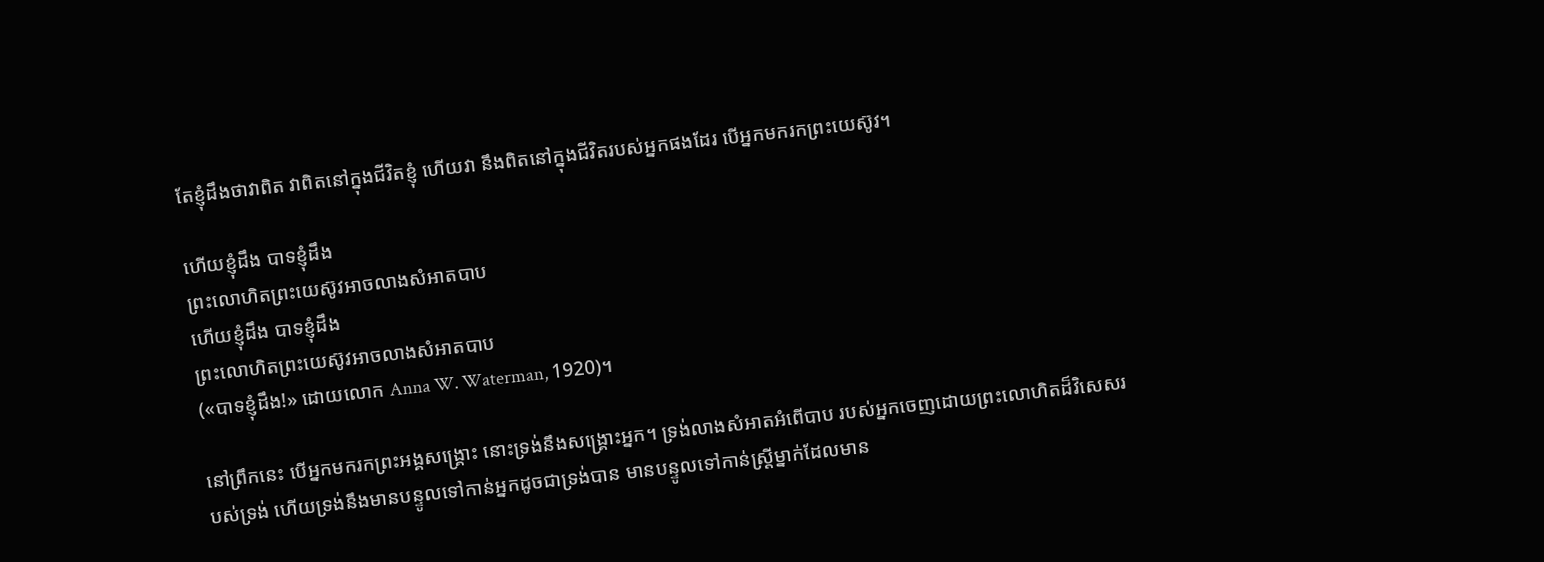តែខ្ញុំដឹងថាវាពិត វាពិតនៅក្នុងជីវិតខ្ញុំ ហើយវា នឹងពិតនៅក្នុងជីវិតរបស់អ្នកផងដែរ បើអ្នកមករកព្រះយេស៊ូវ។

ហើយខ្ញុំដឹង បាទខ្ញុំដឹង
ព្រះលោហិតព្រះយេស៊ូវអាចលាងសំអាតបាប
ហើយខ្ញុំដឹង បាទខ្ញុំដឹង
ព្រះលោហិតព្រះយេស៊ូវអាចលាងសំអាតបាប
(«បាទខ្ញុំដឹង!» ដោយលោក Anna W. Waterman, 1920)។

នៅព្រឹកនេះ បើអ្នកមករកព្រះអង្គសង្រ្គោះ នោះទ្រង់នឹងសង្រ្គោះអ្នក។ ទ្រង់លាងសំអាតអំពើបាប របស់អ្នកចេញដោយព្រះលោហិតដ៏វិសេសរបស់ទ្រង់ ហើយទ្រង់នឹងមានបន្ទូលទៅកាន់អ្នកដូចជាទ្រង់បាន មានបន្ទូលទៅកាន់ស្រ្ដីម្នាក់ដែលមាន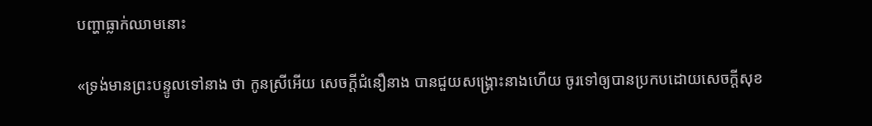បញ្ហាធ្លាក់ឈាមនោះ

«ទ្រង់មានព្រះបន្ទូលទៅនាង ថា កូនស្រីអើយ សេចក្តីជំនឿនាង បានជួយសង្គ្រោះនាងហើយ ចូរទៅឲ្យបានប្រកបដោយសេចក្តីសុខ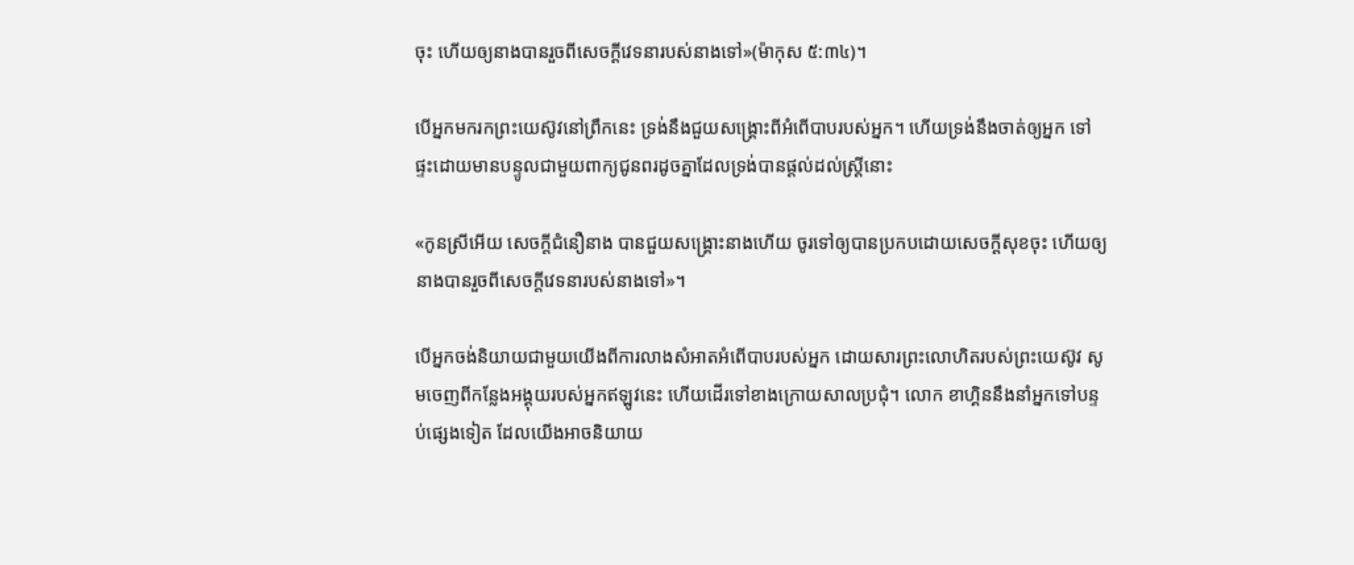ចុះ ហើយឲ្យនាងបានរួចពីសេចក្តីវេទនារបស់នាងទៅ»(ម៉ាកុស ៥:៣៤)។

បើអ្នកមករកព្រះយេស៊ូវនៅព្រឹកនេះ ទ្រង់នឹងជួយសង្រ្គោះពីអំពើបាបរបស់អ្នក។ ហើយទ្រង់នឹងចាត់ឲ្យអ្នក ទៅផ្ទះដោយមានបន្ទូលជាមួយពាក្យជូនពរដូចគ្នាដែលទ្រង់បានផ្ដល់ដល់ស្រ្ដីនោះ

«កូនស្រីអើយ សេចក្តីជំនឿនាង បានជួយសង្គ្រោះនាងហើយ ចូរទៅឲ្យបានប្រកបដោយសេចក្តីសុខចុះ ហើយឲ្យនាងបានរួចពីសេចក្តីវេទនារបស់នាងទៅ»។

បើអ្នកចង់និយាយជាមួយយើងពីការលាងសំអាតអំពើបាបរបស់អ្នក ដោយសារព្រះលោហិតរបស់ព្រះយេស៊ូវ សូមចេញពីកន្លែងអង្គុយរបស់អ្នកឥឡូវនេះ ហើយដើរទៅខាងក្រោយសាលប្រជុំ។ លោក ខាហ្គិននឹងនាំអ្នកទៅបន្ទប់ផ្សេងទៀត ដែលយើងអាចនិយាយ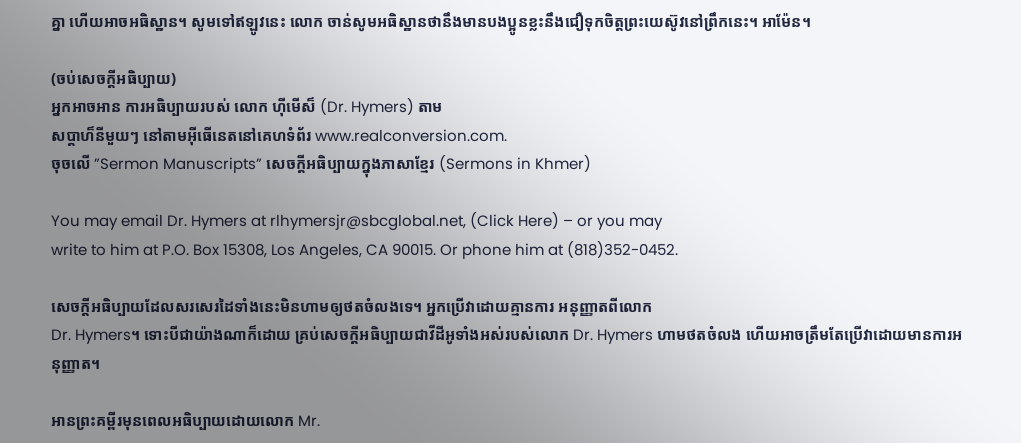គ្នា ហើយអាចអធិស្ឋាន។ សូមទៅឥឡូវនេះ លោក ចាន់សូមអធិស្ឋានថានឹងមានបងប្អូនខ្លះនឹងជឿទុកចិត្ដព្រះយេស៊ូវនៅព្រឹកនេះ។ អាម៉ែន។

(ចប់សេចក្ដីអធិប្បាយ)
អ្នកអាចអាន ការអធិប្បាយរបស់ លោក ហ៊ីមើស៏ (Dr. Hymers) តាម
សប្ដាហ៏នីមួយៗ នៅតាមអ៊ីធើនេតនៅគេហទំព័រ www.realconversion.com.
ចុចលើ ”Sermon Manuscripts” សេចក្ដីអធិប្បាយក្នុងភាសាខ្មែរ (Sermons in Khmer)

You may email Dr. Hymers at rlhymersjr@sbcglobal.net, (Click Here) – or you may
write to him at P.O. Box 15308, Los Angeles, CA 90015. Or phone him at (818)352-0452.

សេចក្ដីអធិប្បាយដែលសរសេរដៃទាំងនេះមិនហាមឲ្យថតចំលងទេ។ អ្នកប្រើវាដោយគ្មានការ អនុញ្ញាតពីលោក
Dr. Hymers។ ទោះបីជាយ៉ាងណាក៏ដោយ គ្រប់សេចក្ដីអធិប្បាយជាវីដីអូទាំងអស់របស់លោក Dr. Hymers ហាមថតចំលង ហើយអាចត្រឹមតែប្រើវាដោយមានការអនុញ្ញាត។

អានព្រះគម្ពីរមុនពេលអធិប្បាយដោយលោក Mr.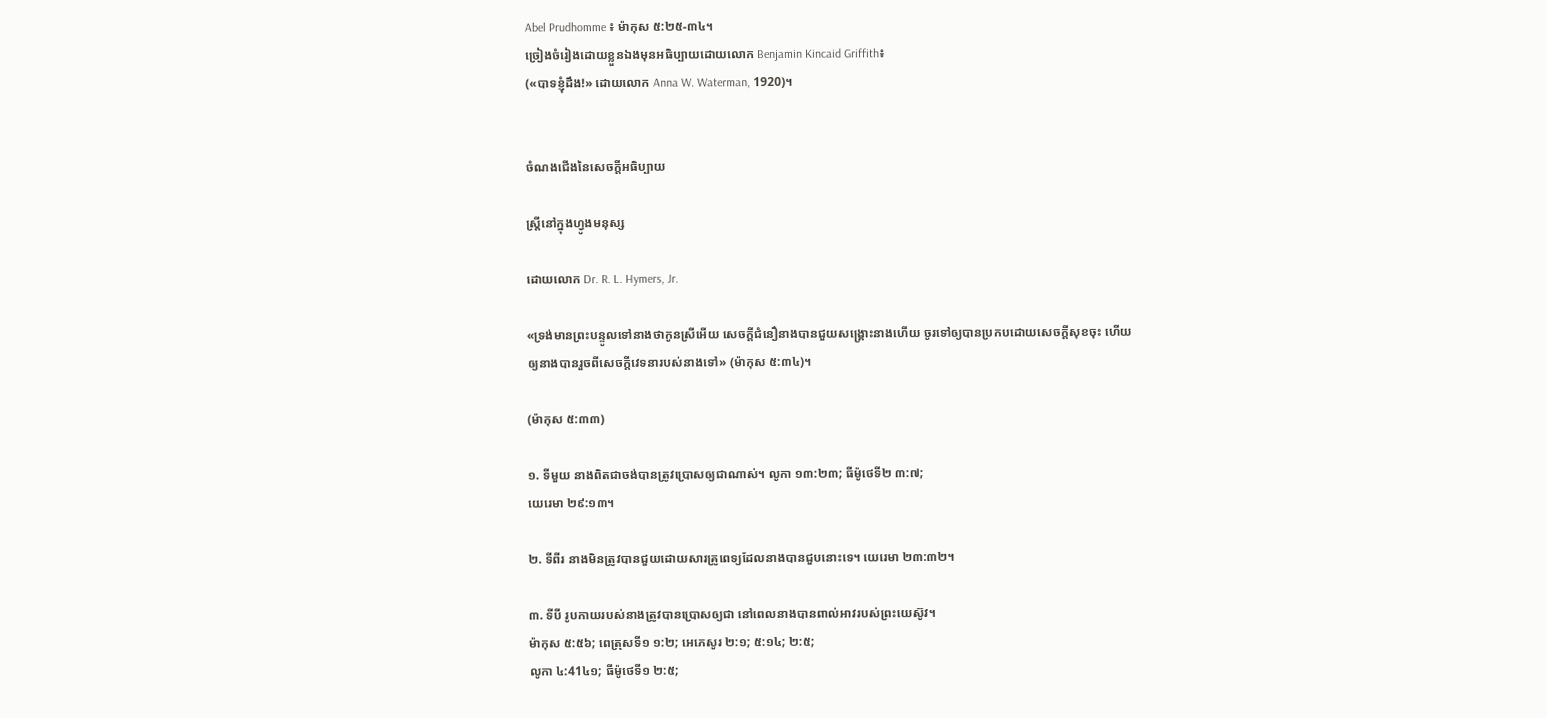Abel Prudhomme ៖ ម៉ាកុស ៥:២៥-៣៤។
ច្រៀងចំរៀងដោយខ្លួនឯងមុនអធិប្បាយដោយលោក Benjamin Kincaid Griffith៖
(«បាទខ្ញុំដឹង!» ដោយលោក Anna W. Waterman, 1920)។


ចំណងជើងនៃសេចក្ដីអធិប្បាយ

ស្រ្ដីនៅក្នុងហ្វូងមនុស្ស

ដោយលោក Dr. R. L. Hymers, Jr.

«ទ្រង់មានព្រះបន្ទូលទៅនាងថាកូនស្រីអើយ សេចក្តីជំនឿនាងបានជួយសង្គ្រោះនាងហើយ ចូរទៅឲ្យបានប្រកបដោយសេចក្តីសុខចុះ ហើយឲ្យនាងបានរួចពីសេចក្តីវេទនារបស់នាងទៅ» (ម៉ាកុស ៥:៣៤)។

(ម៉ាកុស ៥:៣៣)

១. ទីមួយ នាងពិតជាចង់បានត្រូវប្រោសឲ្យជាណាស់។ លូកា ១៣:២៣; ធីម៉ូថេទី២ ៣:៧;
យេរេមា ២៩:១៣។

២. ទីពីរ នាងមិនត្រូវបានជួយដោយសារគ្រូពេទ្យដែលនាងបានជួបនោះទេ។ យេរេមា ២៣:៣២។

៣. ទីបី រូបកាយរបស់នាងត្រូវបានប្រោសឲ្យជា នៅពេលនាងបានពាល់អាវរបស់ព្រះយេស៊ូវ។
ម៉ាកុស ៥:៥៦; ពេត្រុសទី១ ១:២; អេភេសូរ ២:១; ៥:១៤; ២:៥;
លូកា ៤:41៤១; ធីម៉ូថេទី១ ២:៥;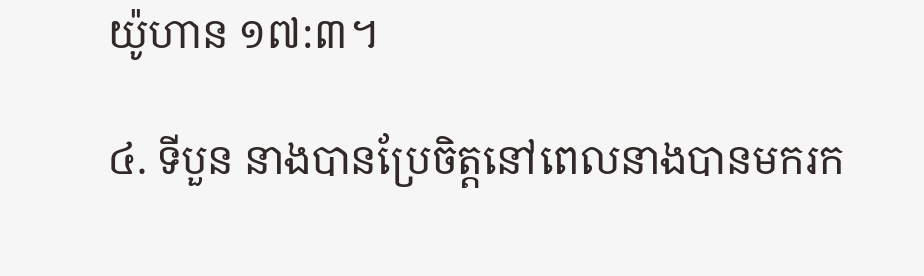យ៉ូហាន ១៧:៣។

៤. ទីបួន នាងបានប្រែចិត្ដនៅពេលនាងបានមករក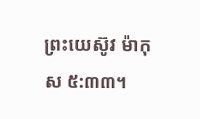ព្រះយេស៊ូវ ម៉ាកុស ៥:៣៣។